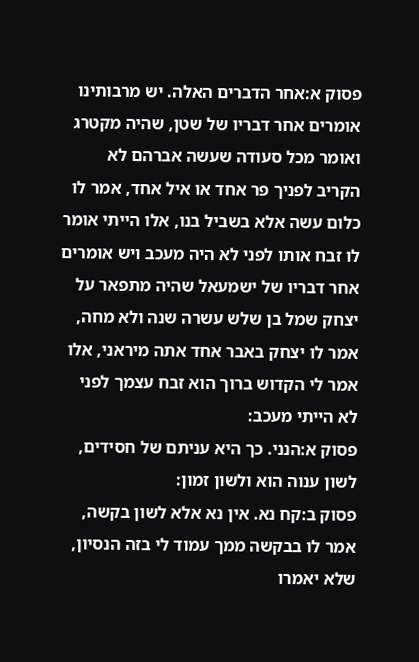פסוק א:אחר הדברים האלה. יש מרבותינו אומרים אחר דבריו של שטן, שהיה מקטרג ואומר מכל סעודה שעשה אברהם לא הקריב לפניך פר אחד או איל אחד, אמר לו כלום עשה אלא בשביל בנו, אלו הייתי אומר לו זבח אותו לפני לא היה מעכב ויש אומרים אחר דבריו של ישמעאל שהיה מתפאר על יצחק שמל בן שלש עשרה שנה ולא מחה, אמר לו יצחק באבר אחד אתה מיראני, אלו אמר לי הקדוש ברוך הוא זבח עצמך לפני לא הייתי מעכב:
פסוק א:הנני. כך היא עניתם של חסידים, לשון ענוה הוא ולשון זמון:
פסוק ב:קח נא. אין נא אלא לשון בקשה, אמר לו בבקשה ממך עמוד לי בזה הנסיון, שלא יאמרו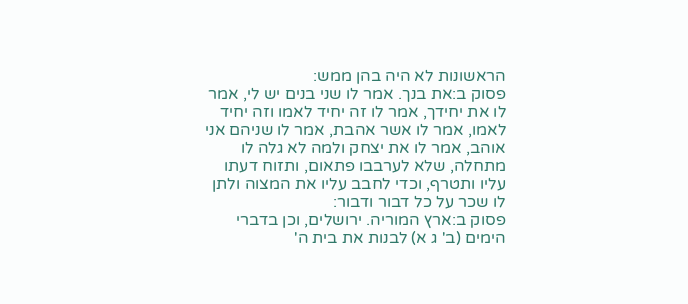הראשונות לא היה בהן ממש:
פסוק ב:את בנך. אמר לו שני בנים יש לי, אמר לו את יחידך, אמר לו זה יחיד לאמו וזה יחיד לאמו, אמר לו אשר אהבת, אמר לו שניהם אני אוהב, אמר לו את יצחק ולמה לא גלה לו מתחלה, שלא לערבבו פתאום, ותזוח דעתו עליו ותטרף, וכדי לחבב עליו את המצוה ולתן לו שכר על כל דבור ודבור:
פסוק ב:ארץ המוריה. ירושלים, וכן בדברי הימים (ב' ג א) לבנות את בית ה'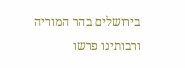בירושלים בהר המוריה ורבותינו פרשו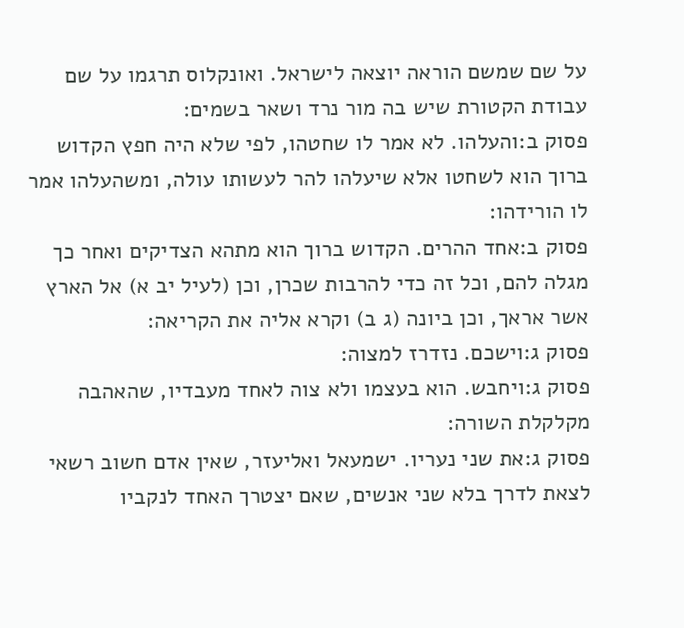על שם שמשם הוראה יוצאה לישראל. ואונקלוס תרגמו על שם עבודת הקטורת שיש בה מור נרד ושאר בשמים:
פסוק ב:והעלהו. לא אמר לו שחטהו, לפי שלא היה חפץ הקדוש ברוך הוא לשחטו אלא שיעלהו להר לעשותו עולה, ומשהעלהו אמר לו הורידהו:
פסוק ב:אחד ההרים. הקדוש ברוך הוא מתהא הצדיקים ואחר כך מגלה להם, וכל זה כדי להרבות שכרן, וכן (לעיל יב א) אל הארץ אשר אראך, וכן ביונה (ג ב) וקרא אליה את הקריאה:
פסוק ג:וישכם. נזדרז למצוה:
פסוק ג:ויחבש. הוא בעצמו ולא צוה לאחד מעבדיו, שהאהבה מקלקלת השורה:
פסוק ג:את שני נעריו. ישמעאל ואליעזר, שאין אדם חשוב רשאי לצאת לדרך בלא שני אנשים, שאם יצטרך האחד לנקביו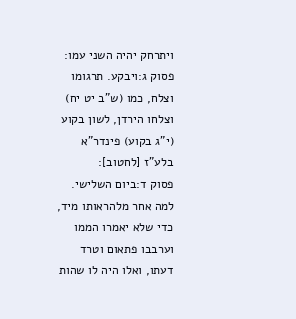ויתרחק יהיה השני עמו:
פסוק ג:ויבקע. תרגומו וצלח, כמו (ש"ב יט יח) וצלחו הירדן, לשון בקוע (י"ג בקוע) פינדר"א בלע"ז [לחטוב]:
פסוק ד:ביום השלישי. למה אחר מלהראותו מיד, כדי שלא יאמרו הממו וערבבו פתאום וטרד דעתו, ואלו היה לו שהות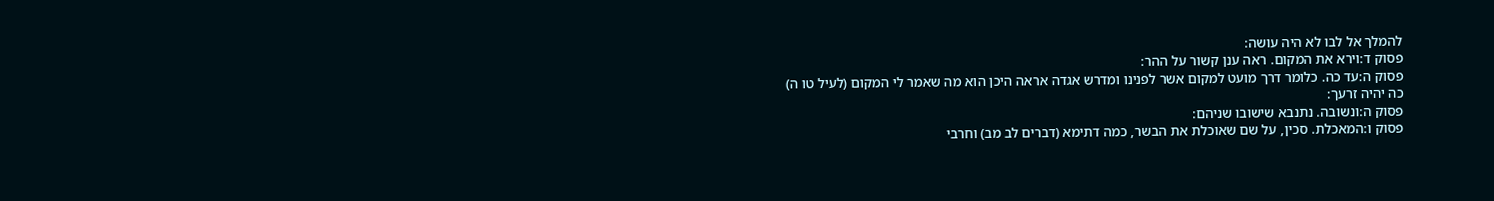להמלך אל לבו לא היה עושה:
פסוק ד:וירא את המקום. ראה ענן קשור על ההר:
פסוק ה:עד כה. כלומר דרך מועט למקום אשר לפנינו ומדרש אגדה אראה היכן הוא מה שאמר לי המקום (לעיל טו ה) כה יהיה זרעך:
פסוק ה:ונשובה. נתנבא שישובו שניהם:
פסוק ו:המאכלת. סכין, על שם שאוכלת את הבשר, כמה דתימא (דברים לב מב) וחרבי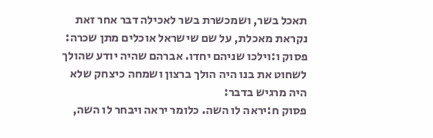תאכל בשר, ושמכשרת בשר לאכילה דבר אחר זאת נקראת מאכלת, על שם שישראל אוכלים מתן שכרה:
פסוק ו:וילכו שניהם יחדו. אברהם שהיה יודע שהולך לשחוט את בנו היה הולך ברצון ושמחה כיצחק שלא היה מרגיש בדבר:
פסוק ח:יראה לו השה. כלומר יראה ויבחר לו השה,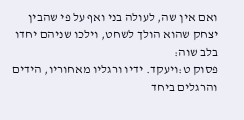ואם אין שה, לעולה בני ואף על פי שהבין יצחק שהוא הולך לשחט, וילכו שניהם יחדו בלב שוה:
פסוק ט:ויעקד. ידיו ורגליו מאחוריו, הידים והרגלים ביחד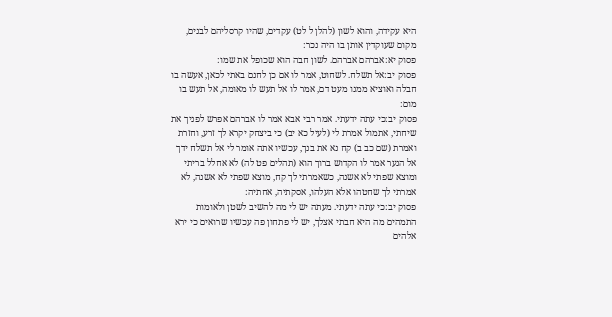היא עקידה, והוא לשון (להלן ל לט) עקדים, שהיו קרסליהם לבנים, מקום שעוקדין אותן בו היה נכר:
פסוק יא:אברהם אברהם. לשון חבה הוא שכופל את שמו:
פסוק יב:אל תשלח. לשחוט, אמר לו אם כן לחנם באתי לכאן, אעשה בו חבלה ואוציא ממנו מעט דם, אמר לו אל תעש לו מאומה, אל תעש בו מום:
פסוק יב:כי עתה ידעתי. אמר רבי אבא אמר לו אברהם אפרש לפניך את שיחתי, אתמול אמרת לי (לעיל כא יב) כי ביצחק יקרא לך זרע, וחזרת ואמרת (שם כב ב) קח נא את בנך, עכשיו אתה אומר לי אל תשלח ידך אל הנער אמר לו הקדוש ברוך הוא (תהלים פט לה) לא אחלל בריתי ומוצא שפתי לא אשנה, כשאמרתי לך קח, מוצא שפתי לא אשנה, לא אמרתי לך שחטהו אלא העלהו, אסקתיה, אחתיה:
פסוק יב:כי עתה ידעתי. מעתה יש לי מה להשיב לשטן ולאומות התמהים מה היא חבתי אצלך, יש לי פתחון פה עכשיו שרואים כי ירא אלהים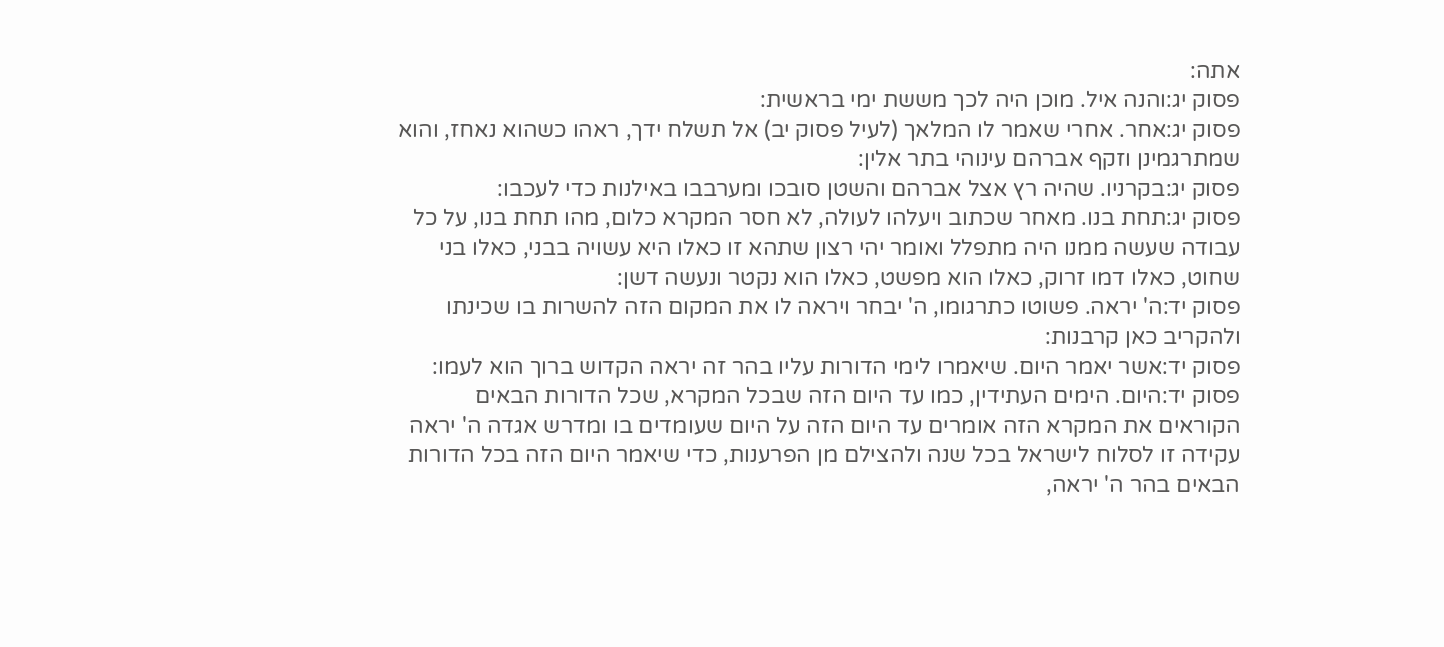אתה:
פסוק יג:והנה איל. מוכן היה לכך מששת ימי בראשית:
פסוק יג:אחר. אחרי שאמר לו המלאך (לעיל פסוק יב) אל תשלח ידך, ראהו כשהוא נאחז, והוא שמתרגמינן וזקף אברהם עינוהי בתר אלין:
פסוק יג:בקרניו. שהיה רץ אצל אברהם והשטן סובכו ומערבבו באילנות כדי לעכבו:
פסוק יג:תחת בנו. מאחר שכתוב ויעלהו לעולה, לא חסר המקרא כלום, מהו תחת בנו, על כל עבודה שעשה ממנו היה מתפלל ואומר יהי רצון שתהא זו כאלו היא עשויה בבני, כאלו בני שחוט, כאלו דמו זרוק, כאלו הוא מפשט, כאלו הוא נקטר ונעשה דשן:
פסוק יד:ה' יראה. פשוטו כתרגומו, ה' יבחר ויראה לו את המקום הזה להשרות בו שכינתו ולהקריב כאן קרבנות:
פסוק יד:אשר יאמר היום. שיאמרו לימי הדורות עליו בהר זה יראה הקדוש ברוך הוא לעמו:
פסוק יד:היום. הימים העתידין, כמו עד היום הזה שבכל המקרא, שכל הדורות הבאים הקוראים את המקרא הזה אומרים עד היום הזה על היום שעומדים בו ומדרש אגדה ה' יראה עקידה זו לסלוח לישראל בכל שנה ולהצילם מן הפרענות, כדי שיאמר היום הזה בכל הדורות הבאים בהר ה' יראה,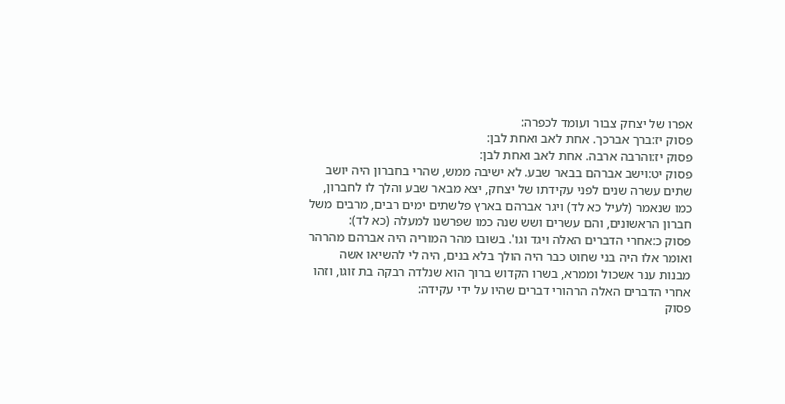אפרו של יצחק צבור ועומד לכפרה:
פסוק יז:ברך אברכך. אחת לאב ואחת לבן:
פסוק יז:והרבה ארבה. אחת לאב ואחת לבן:
פסוק יט:וישב אברהם בבאר שבע. לא ישיבה ממש, שהרי בחברון היה יושב שתים עשרה שנים לפני עקידתו של יצחק, יצא מבאר שבע והלך לו לחברון, כמו שנאמר (לעיל כא לד) ויגר אברהם בארץ פלשתים ימים רבים, מרבים משל חברון הראשונים, והם עשרים ושש שנה כמו שפרשנו למעלה (כא לד):
פסוק כ:אחרי הדברים האלה ויגד וגו'. בשובו מהר המוריה היה אברהם מהרהר ואומר אלו היה בני שחוט כבר היה הולך בלא בנים, היה לי להשיאו אשה מבנות ענר אשכול וממרא, בשרו הקדוש ברוך הוא שנלדה רבקה בת זוגו, וזהו אחרי הדברים האלה הרהורי דברים שהיו על ידי עקידה:
פסוק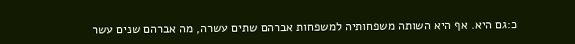כ:גם היא. אף היא השותה משפחותיה למשפחות אברהם שתים עשרה, מה אברהם שנים עשר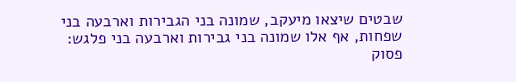שבטים שיצאו מיעקב, שמונה בני הגבירות וארבעה בני שפחות, אף אלו שמונה בני גבירות וארבעה בני פלגש:
פסוק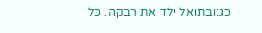כג:ובתואל ילד את רבקה. כל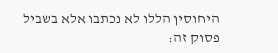היחוסין הללו לא נכתבו אלא בשביל פסוק זה: